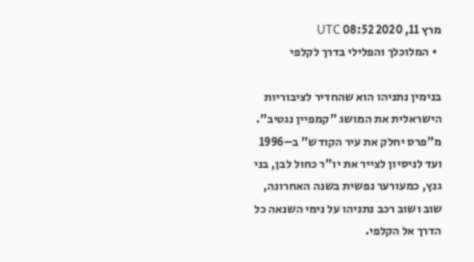מרץ 11, 2020 08:52 UTC
  • המלוכלך והפלילי בדרך לקלפי

בנימין נתניהו הוא שהחדיר לציבוריות הישראלית את המושג "קמפיין נגטיב". מ"פרס יחלק את עיר הקודש" ב–1996 ועד לניסיון לצייר את יו"ר כחול לבן, בני גנץ, כמעורער נפשית בשנה האחרונה, שוב ושוב רכב נתניהו על נימי השנאה כל הדרך אל הקלפי.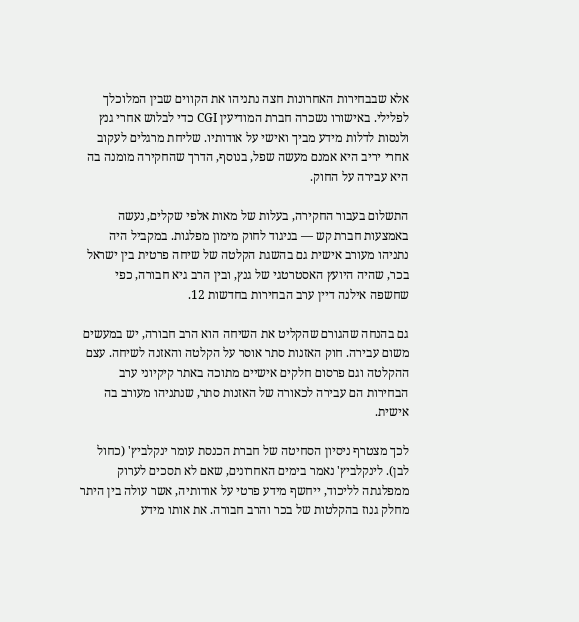אלא שבבחירות האחרונות חצה נתניהו את הקווים שבין המלוכלך לפלילי. באישורו נשכרה חברת המודיעין CGI כדי לבלוש אחרי גנץ ולנסות לדלות מידע מביך ואישי על אודותיו. שליחת מרגלים לעקוב אחרי יריב היא אמנם מעשה שפל, בנוסף, הדרך שהחקירה מומנה בה היא עבירה על החוק.

התשלום בעבור החקירה, בעלות של מאות אלפי שקלים, נעשה באמצעות חברת קש — בניגוד לחוק מימון מפלגות. במקביל היה נתניהו מעורב אישית גם בהשגת הקלטה של שיחה פרטית בין ישראל בכר, שהיה היועץ האסטרטגי של גנץ, ובין הרב גיא חבורה, כפי שחשפה אילנה דיין ערב הבחירות בחדשות 12.

גם בהנחה שהגורם שהקליט את השיחה הוא הרב חבורה, יש במעשים משום עבירה. חוק האזנות סתר אוסר על הקלטה והאזנה לשיחה. עצם ההקלטה וגם פרסום חלקים אישיים מתוכה באתר קיקיוני ערב הבחירות הם עבירה לכאורה של האזנות סתר, שנתניהו מעורב בה אישית.

לכך מצטרף ניסיון הסחיטה של חברת הכנסת עומר ינקלביץ' (כחול לבן). לינקלביץ' נאמר בימים האחרונים, שאם לא תסכים לערוק ממפלגתה לליכוד, ייחשף מידע פרטי על אודותיה, אשר עולה בין היתר מחלק גנוז בהקלטות של בכר והרב חבורה. את אותו מידע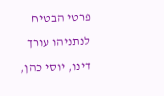פרטי הבטיח לנתניהו עורך דינו, יוסי כהן,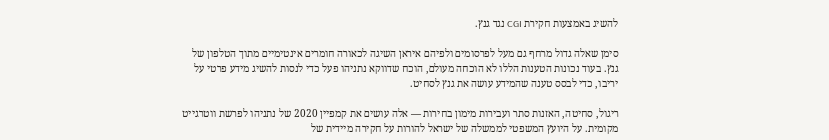להשיג באמצעות חקירת CGI נגד גנץ.

סימן שאלה גדול מרחף גם מעל לפרסומים ולפיהם איראן השיגה לכאורה חומרים אינטימיים מתוך הטלפון של גנץ. בעוד נכונות הטענות הללו לא הוכחה מעולם, הוכח שדווקא נתניהו פעל כדי לנסות להשיג מידע פרטי על יריבו, כדי לבסס טענה שהמידע עושה את גנץ לסחיט.

ריגול, סחיטה, האזנות סתר ועבירות מימון בחירות — אלה עושים את קמפיין 2020 של נתניהו לפרשת ווטרגייט מקומית. על היועץ המשפטי לממשלה של ישראל להורות על חקירה מיידית של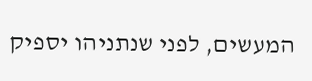המעשים, לפני שנתניהו יספיק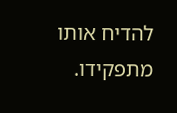להדיח אותו מתפקידו.